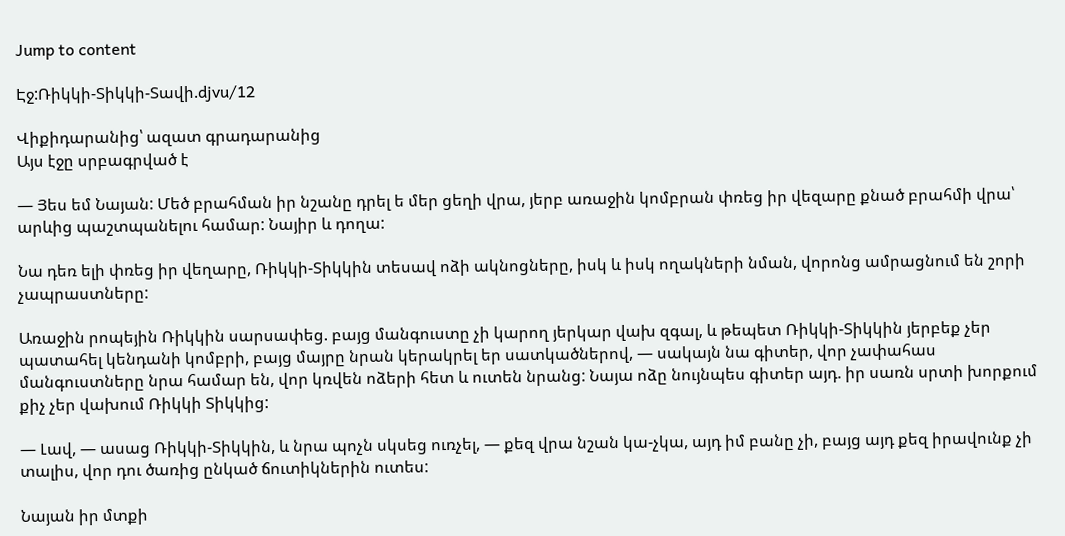Jump to content

Էջ:Ռիկկի-Տիկկի-Տավի.djvu/12

Վիքիդարանից՝ ազատ գրադարանից
Այս էջը սրբագրված է

— Յես եմ Նայան: Մեծ բրահման իր նշանը դրել ե մեր ցեղի վրա, յերբ առաջին կոմբրան փռեց իր վեզարը քնած բրահմի վրա՝ արևից պաշտպանելու համար: Նայիր և դողա:

Նա դեռ ելի փռեց իր վեղարը, Ռիկկի-Տիկկին տեսավ ոձի ակնոցները, իսկ և իսկ ողակների նման, վորոնց ամրացնում են շորի չապրաստները:

Առաջին րոպեյին Ռիկկին սարսափեց. բայց մանգուստը չի կարող յերկար վախ զգալ, և թեպետ Ռիկկի-Տիկկին յերբեք չեր պատահել կենդանի կոմբրի, բայց մայրը նրան կերակրել եր սատկածներով, — սակայն նա գիտեր, վոր չափահաս մանգուստները նրա համար են, վոր կռվեն ոձերի հետ և ուտեն նրանց: Նայա ոձը նույնպես գիտեր այդ. իր սառն սրտի խորքում քիչ չեր վախում Ռիկկի Տիկկից:

— Լավ, — ասաց Ռիկկի-Տիկկին, և նրա պոչն սկսեց ուռչել, — քեզ վրա նշան կա-չկա, այդ իմ բանը չի, բայց այդ քեզ իրավունք չի տալիս, վոր դու ծառից ընկած ճուտիկներին ուտես:

Նայան իր մտքի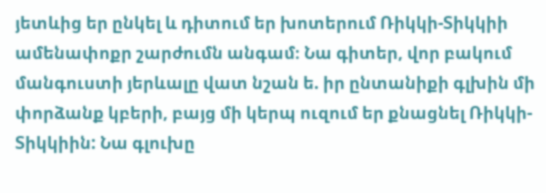յետևից եր ընկել և դիտում եր խոտերում Ռիկկի-Տիկկիի ամենափոքր շարժումն անգամ։ Նա գիտեր, վոր բակում մանգուստի յերևալը վատ նշան ե. իր ընտանիքի գլխին մի փորձանք կբերի, բայց մի կերպ ուզում եր քնացնել Ռիկկի-Տիկկիին: Նա գլուխը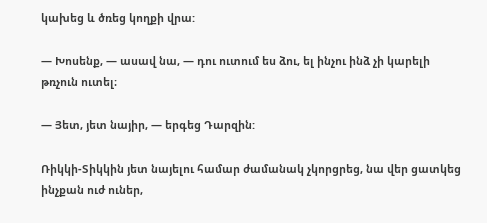կախեց և ծռեց կողքի վրա:

— Խոսենք, — ասավ նա, — դու ուտում ես ձու, ել ինչու ինձ չի կարելի թռչուն ուտել։

— Յետ, յետ նայիր, — երգեց Դարզին:

Ռիկկի-Տիկկին յետ նայելու համար ժամանակ չկորցրեց, նա վեր ցատկեց ինչքան ուժ ուներ,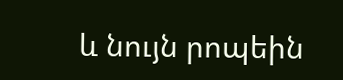և նույն րոպեին